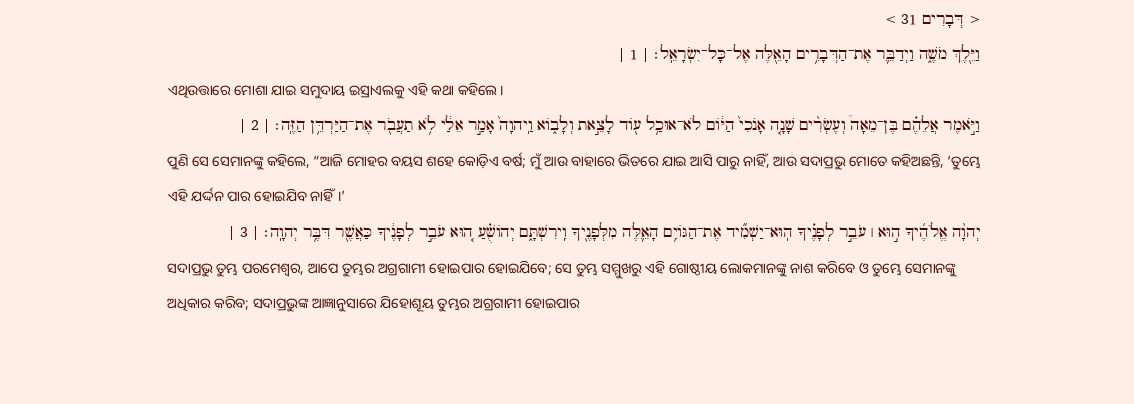< דְּבָרִים 31 >
וַיֵּ֖לֶךְ מֹשֶׁ֑ה וַיְדַבֵּ֛ר אֶת־הַדְּבָרִ֥ים הָאֵ֖לֶּה אֶל־כָּל־יִשְׂרָאֵֽל׃ | 1 |
ଏଥିଉତ୍ତାରେ ମୋଶା ଯାଇ ସମୁଦାୟ ଇସ୍ରାଏଲକୁ ଏହି କଥା କହିଲେ।
וַיֹּ֣אמֶר אֲלֵהֶ֗ם בֶּן־מֵאָה֩ וְעֶשְׂרִ֨ים שָׁנָ֤ה אָנֹכִי֙ הַיּ֔וֹם לֹא־אוּכַ֥ל ע֖וֹד לָצֵ֣את וְלָב֑וֹא וַֽיהוָה֙ אָמַ֣ר אֵלַ֔י לֹ֥א תַעֲבֹ֖ר אֶת־הַיַּרְדֵּ֥ן הַזֶּֽה׃ | 2 |
ପୁଣି ସେ ସେମାନଙ୍କୁ କହିଲେ, “ଆଜି ମୋହର ବୟସ ଶହେ କୋଡ଼ିଏ ବର୍ଷ; ମୁଁ ଆଉ ବାହାରେ ଭିତରେ ଯାଇ ଆସି ପାରୁ ନାହିଁ, ଆଉ ସଦାପ୍ରଭୁ ମୋତେ କହିଅଛନ୍ତି, ‘ତୁମ୍ଭେ ଏହି ଯର୍ଦ୍ଦନ ପାର ହୋଇଯିବ ନାହିଁ।’
יְהוָ֨ה אֱלֹהֶ֜יךָ ה֣וּא ׀ עֹבֵ֣ר לְפָנֶ֗יךָ הֽוּא־יַשְׁמִ֞יד אֶת־הַגּוֹיִ֥ם הָאֵ֛לֶּה מִלְּפָנֶ֖יךָ וִֽירִשְׁתָּ֑ם יְהוֹשֻׁ֗עַ ה֚וּא עֹבֵ֣ר לְפָנֶ֔יךָ כַּאֲשֶׁ֖ר דִּבֶּ֥ר יְהוָֽה׃ | 3 |
ସଦାପ୍ରଭୁ ତୁମ୍ଭ ପରମେଶ୍ୱର, ଆପେ ତୁମ୍ଭର ଅଗ୍ରଗାମୀ ହୋଇପାର ହୋଇଯିବେ; ସେ ତୁମ୍ଭ ସମ୍ମୁଖରୁ ଏହି ଗୋଷ୍ଠୀୟ ଲୋକମାନଙ୍କୁ ନାଶ କରିବେ ଓ ତୁମ୍ଭେ ସେମାନଙ୍କୁ ଅଧିକାର କରିବ; ସଦାପ୍ରଭୁଙ୍କ ଆଜ୍ଞାନୁସାରେ ଯିହୋଶୂୟ ତୁମ୍ଭର ଅଗ୍ରଗାମୀ ହୋଇପାର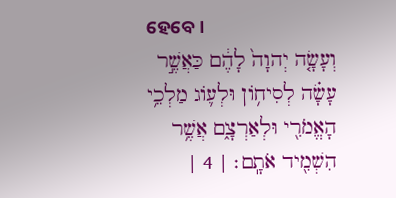ହେବେ।
וְעָשָׂ֤ה יְהוָה֙ לָהֶ֔ם כַּאֲשֶׁ֣ר עָשָׂ֗ה לְסִיח֥וֹן וּלְע֛וֹג מַלְכֵ֥י הָאֱמֹרִ֖י וּלְאַרְצָ֑ם אֲשֶׁ֥ר הִשְׁמִ֖יד אֹתָֽם׃ | 4 |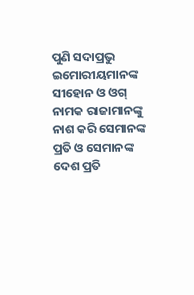ପୁଣି ସଦାପ୍ରଭୁ ଇମୋରୀୟମାନଙ୍କ ସୀହୋନ ଓ ଓଗ୍ ନାମକ ରାଜାମାନଙ୍କୁ ନାଶ କରି ସେମାନଙ୍କ ପ୍ରତି ଓ ସେମାନଙ୍କ ଦେଶ ପ୍ରତି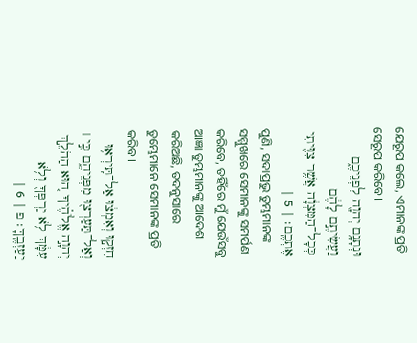ଯେରୂପ କଲେ, ଏମାନଙ୍କ ପ୍ରତି ସେରୂପ କରିବେ।
וּנְתָנָ֥ם יְהוָ֖ה לִפְנֵיכֶ֑ם וַעֲשִׂיתֶ֣ם לָהֶ֔ם כְּכָל־הַמִּצְוָ֔ה אֲשֶׁ֥ר צִוִּ֖יתִי אֶתְכֶֽם׃ | 5 |
ପୁଣି, ସଦାପ୍ରଭୁ ତୁମ୍ଭମାନଙ୍କ ସମ୍ମୁଖରେ ସେମାନଙ୍କୁ ସମର୍ପଣ କରିବେ, ତହିଁରେ ମୁଁ ଯେଉଁସବୁ ଆଜ୍ଞା ତୁମ୍ଭମାନଙ୍କୁ ଆଦେଶ କରିଅଛି, ତଦନୁସାରେ ତୁମ୍ଭେମାନେ ସେମାନଙ୍କ ପ୍ରତି କରିବ।
חִזְק֣וּ וְאִמְצ֔וּ אַל־תִּֽירְא֥וּ וְאַל־תַּעַרְצ֖וּ מִפְּנֵיהֶ֑ם כִּ֣י ׀ יְהוָ֣ה אֱלֹהֶ֗יךָ ה֚וּא הַהֹלֵ֣ךְ עִמָּ֔ךְ לֹ֥א יַרְפְּךָ֖ וְלֹ֥א יַעַזְבֶֽךָּ׃ פ | 6 |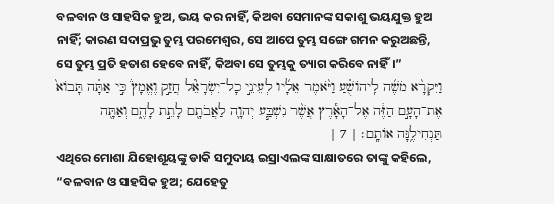ବଳବାନ ଓ ସାହସିକ ହୁଅ, ଭୟ କର ନାହିଁ, କିଅବା ସେମାନଙ୍କ ସକାଶୁ ଭୟଯୁକ୍ତ ହୁଅ ନାହିଁ; କାରଣ ସଦାପ୍ରଭୁ ତୁମ୍ଭ ପରମେଶ୍ୱର, ସେ ଆପେ ତୁମ୍ଭ ସଙ୍ଗେ ଗମନ କରୁଅଛନ୍ତି, ସେ ତୁମ୍ଭ ପ୍ରତି ହତାଶ ହେବେ ନାହିଁ, କିଅବା ସେ ତୁମ୍ଭକୁ ତ୍ୟାଗ କରିବେ ନାହିଁ।”
וַיִּקְרָ֨א מֹשֶׁ֜ה לִֽיהוֹשֻׁ֗עַ וַיֹּ֨אמֶר אֵלָ֜יו לְעֵינֵ֣י כָל־יִשְׂרָאֵ֘ל חֲזַ֣ק וֶאֱמָץ֒ כִּ֣י אַתָּ֗ה תָּבוֹא֙ אֶת־הָעָ֣ם הַזֶּ֔ה אֶל־הָאָ֕רֶץ אֲשֶׁ֨ר נִשְׁבַּ֧ע יְהוָ֛ה לַאֲבֹתָ֖ם לָתֵ֣ת לָהֶ֑ם וְאַתָּ֖ה תַּנְחִילֶ֥נָּה אוֹתָֽם׃ | 7 |
ଏଥିରେ ମୋଶା ଯିହୋଶୂୟଙ୍କୁ ଡାକି ସମୁଦାୟ ଇସ୍ରାଏଲଙ୍କ ସାକ୍ଷାତରେ ତାଙ୍କୁ କହିଲେ, “ବଳବାନ ଓ ସାହସିକ ହୁଅ; ଯେହେତୁ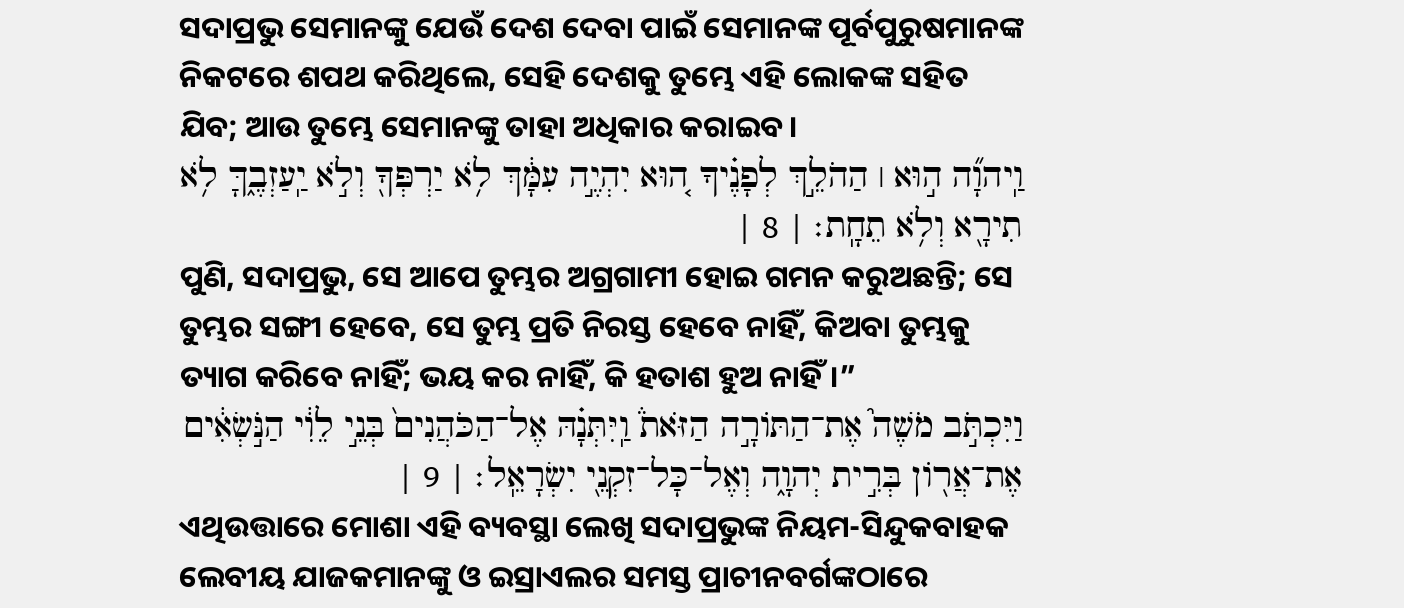ସଦାପ୍ରଭୁ ସେମାନଙ୍କୁ ଯେଉଁ ଦେଶ ଦେବା ପାଇଁ ସେମାନଙ୍କ ପୂର୍ବପୁରୁଷମାନଙ୍କ ନିକଟରେ ଶପଥ କରିଥିଲେ, ସେହି ଦେଶକୁ ତୁମ୍ଭେ ଏହି ଲୋକଙ୍କ ସହିତ ଯିବ; ଆଉ ତୁମ୍ଭେ ସେମାନଙ୍କୁ ତାହା ଅଧିକାର କରାଇବ।
וַֽיהוָ֞ה ה֣וּא ׀ הַהֹלֵ֣ךְ לְפָנֶ֗יךָ ה֚וּא יִהְיֶ֣ה עִמָּ֔ךְ לֹ֥א יַרְפְּךָ֖ וְלֹ֣א יַֽעַזְבֶ֑ךָּ לֹ֥א תִירָ֖א וְלֹ֥א תֵחָֽת׃ | 8 |
ପୁଣି, ସଦାପ୍ରଭୁ, ସେ ଆପେ ତୁମ୍ଭର ଅଗ୍ରଗାମୀ ହୋଇ ଗମନ କରୁଅଛନ୍ତି; ସେ ତୁମ୍ଭର ସଙ୍ଗୀ ହେବେ, ସେ ତୁମ୍ଭ ପ୍ରତି ନିରସ୍ତ ହେବେ ନାହିଁ, କିଅବା ତୁମ୍ଭକୁ ତ୍ୟାଗ କରିବେ ନାହିଁ; ଭୟ କର ନାହିଁ, କି ହତାଶ ହୁଅ ନାହିଁ।”
וַיִּכְתֹּ֣ב מֹשֶׁה֮ אֶת־הַתּוֹרָ֣ה הַזֹּאת֒ וַֽיִּתְּנָ֗הּ אֶל־הַכֹּהֲנִים֙ בְּנֵ֣י לֵוִ֔י הַנֹּ֣שְׂאִ֔ים אֶת־אֲר֖וֹן בְּרִ֣ית יְהוָ֑ה וְאֶל־כָּל־זִקְנֵ֖י יִשְׂרָאֵֽל׃ | 9 |
ଏଥିଉତ୍ତାରେ ମୋଶା ଏହି ବ୍ୟବସ୍ଥା ଲେଖି ସଦାପ୍ରଭୁଙ୍କ ନିୟମ-ସିନ୍ଦୁକବାହକ ଲେବୀୟ ଯାଜକମାନଙ୍କୁ ଓ ଇସ୍ରାଏଲର ସମସ୍ତ ପ୍ରାଚୀନବର୍ଗଙ୍କଠାରେ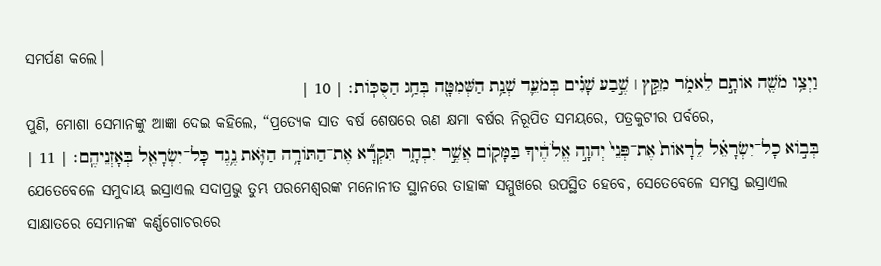ସମର୍ପଣ କଲେ।
וַיְצַ֥ו מֹשֶׁ֖ה אוֹתָ֣ם לֵאמֹ֑ר מִקֵּ֣ץ ׀ שֶׁ֣בַע שָׁנִ֗ים בְּמֹעֵ֛ד שְׁנַ֥ת הַשְּׁמִטָּ֖ה בְּחַ֥ג הַסֻּכּֽוֹת׃ | 10 |
ପୁଣି, ମୋଶା ସେମାନଙ୍କୁ ଆଜ୍ଞା ଦେଇ କହିଲେ, “ପ୍ରତ୍ୟେକ ସାତ ବର୍ଷ ଶେଷରେ ଋଣ କ୍ଷମା ବର୍ଷର ନିରୂପିତ ସମୟରେ, ପତ୍ରକୁଟୀର ପର୍ବରେ,
בְּב֣וֹא כָל־יִשְׂרָאֵ֗ל לֵרָאוֹת֙ אֶת־פְּנֵי֙ יְהוָ֣ה אֱלֹהֶ֔יךָ בַּמָּק֖וֹם אֲשֶׁ֣ר יִבְחָ֑ר תִּקְרָ֞א אֶת־הַתּוֹרָ֥ה הַזֹּ֛את נֶ֥גֶד כָּל־יִשְׂרָאֵ֖ל בְּאָזְנֵיהֶֽם׃ | 11 |
ଯେତେବେଳେ ସମୁଦାୟ ଇସ୍ରାଏଲ ସଦାପ୍ରଭୁ ତୁମ୍ଭ ପରମେଶ୍ୱରଙ୍କ ମନୋନୀତ ସ୍ଥାନରେ ତାହାଙ୍କ ସମ୍ମୁଖରେ ଉପସ୍ଥିତ ହେବେ, ସେତେବେଳେ ସମସ୍ତ ଇସ୍ରାଏଲ ସାକ୍ଷାତରେ ସେମାନଙ୍କ କର୍ଣ୍ଣଗୋଚରରେ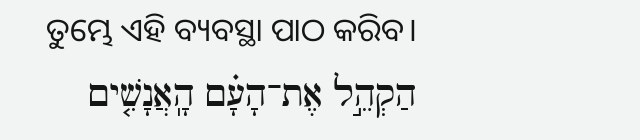ତୁମ୍ଭେ ଏହି ବ୍ୟବସ୍ଥା ପାଠ କରିବ।
הַקְהֵ֣ל אֶת־הָעָ֗ם הָֽאֲנָשִׁ֤ים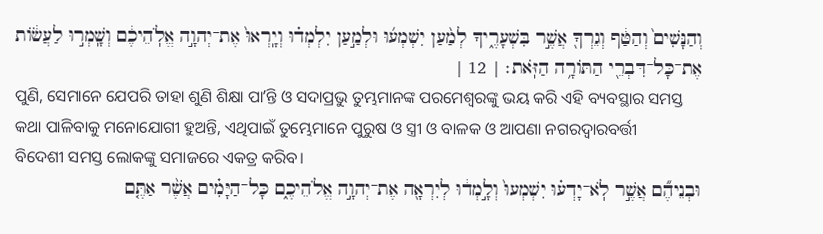וְהַנָּשִׁים֙ וְהַטַּ֔ף וְגֵרְךָ֖ אֲשֶׁ֣ר בִּשְׁעָרֶ֑יךָ לְמַ֨עַן יִשְׁמְע֜וּ וּלְמַ֣עַן יִלְמְד֗וּ וְיָֽרְאוּ֙ אֶת־יְהוָ֣ה אֱלֹֽהֵיכֶ֔ם וְשָֽׁמְר֣וּ לַעֲשׂ֔וֹת אֶת־כָּל־דִּבְרֵ֖י הַתּוֹרָ֥ה הַזֹּֽאת׃ | 12 |
ପୁଣି, ସେମାନେ ଯେପରି ତାହା ଶୁଣି ଶିକ୍ଷା ପାʼନ୍ତି ଓ ସଦାପ୍ରଭୁ ତୁମ୍ଭମାନଙ୍କ ପରମେଶ୍ୱରଙ୍କୁ ଭୟ କରି ଏହି ବ୍ୟବସ୍ଥାର ସମସ୍ତ କଥା ପାଳିବାକୁ ମନୋଯୋଗୀ ହୁଅନ୍ତି, ଏଥିପାଇଁ ତୁମ୍ଭେମାନେ ପୁରୁଷ ଓ ସ୍ତ୍ରୀ ଓ ବାଳକ ଓ ଆପଣା ନଗରଦ୍ୱାରବର୍ତ୍ତୀ ବିଦେଶୀ ସମସ୍ତ ଲୋକଙ୍କୁ ସମାଜରେ ଏକତ୍ର କରିବ।
וּבְנֵיהֶ֞ם אֲשֶׁ֣ר לֹֽא־יָדְע֗וּ יִשְׁמְעוּ֙ וְלָ֣מְד֔וּ לְיִרְאָ֖ה אֶת־יְהוָ֣ה אֱלֹהֵיכֶ֑ם כָּל־הַיָּמִ֗ים אֲשֶׁ֨ר אַתֶּ֤ם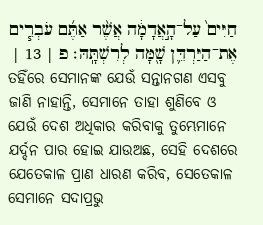חַיִּים֙ עַל־הָ֣אֲדָמָ֔ה אֲשֶׁ֨ר אַתֶּ֜ם עֹבְרִ֧ים אֶת־הַיַּרְדֵּ֛ן שָׁ֖מָּה לְרִשְׁתָּֽהּ׃ פ | 13 |
ତହିଁରେ ସେମାନଙ୍କ ଯେଉଁ ସନ୍ତାନଗଣ ଏସବୁ ଜାଣି ନାହାନ୍ତି, ସେମାନେ ତାହା ଶୁଣିବେ ଓ ଯେଉଁ ଦେଶ ଅଧିକାର କରିବାକୁ ତୁମ୍ଭେମାନେ ଯର୍ଦ୍ଦନ ପାର ହୋଇ ଯାଉଅଛ, ସେହି ଦେଶରେ ଯେତେକାଳ ପ୍ରାଣ ଧାରଣ କରିବ, ସେତେକାଳ ସେମାନେ ସଦାପ୍ରଭୁ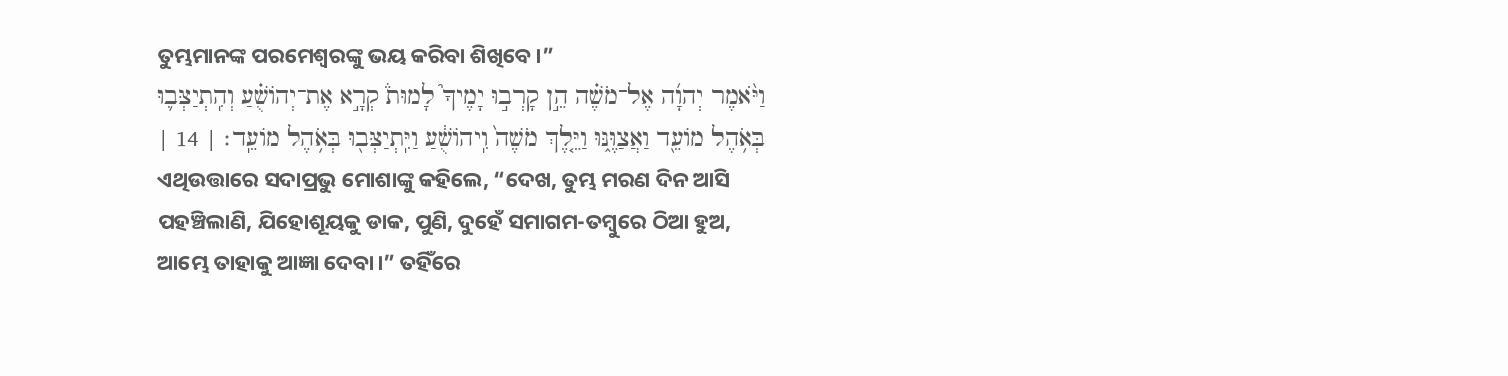ତୁମ୍ଭମାନଙ୍କ ପରମେଶ୍ୱରଙ୍କୁ ଭୟ କରିବା ଶିଖିବେ।”
וַיֹּ֨אמֶר יְהוָ֜ה אֶל־מֹשֶׁ֗ה הֵ֣ן קָרְב֣וּ יָמֶיךָ֮ לָמוּת֒ קְרָ֣א אֶת־יְהוֹשֻׁ֗עַ וְהִֽתְיַצְּב֛וּ בְּאֹ֥הֶל מוֹעֵ֖ד וַאֲצַוֶּ֑נּוּ וַיֵּ֤לֶךְ מֹשֶׁה֙ וִֽיהוֹשֻׁ֔עַ וַיִּֽתְיַצְּב֖וּ בְּאֹ֥הֶל מוֹעֵֽד׃ | 14 |
ଏଥିଉତ୍ତାରେ ସଦାପ୍ରଭୁ ମୋଶାଙ୍କୁ କହିଲେ, “ଦେଖ, ତୁମ୍ଭ ମରଣ ଦିନ ଆସି ପହଞ୍ଚିଲାଣି, ଯିହୋଶୂୟକୁ ଡାକ, ପୁଣି, ଦୁହେଁ ସମାଗମ-ତମ୍ବୁରେ ଠିଆ ହୁଅ, ଆମ୍ଭେ ତାହାକୁ ଆଜ୍ଞା ଦେବା।” ତହିଁରେ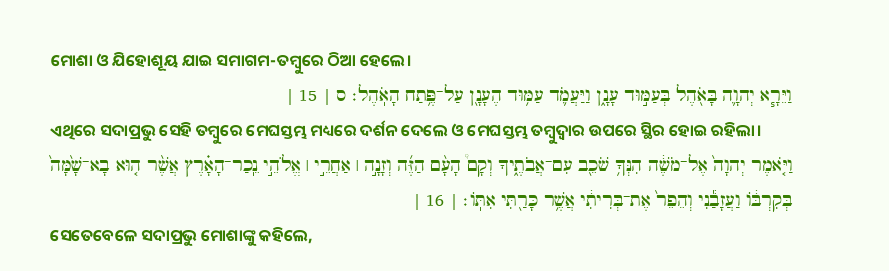ମୋଶା ଓ ଯିହୋଶୂୟ ଯାଇ ସମାଗମ-ତମ୍ବୁରେ ଠିଆ ହେଲେ।
וַיֵּרָ֧א יְהוָ֛ה בָּאֹ֖הֶל בְּעַמּ֣וּד עָנָ֑ן וַיַּעֲמֹ֛ד עַמּ֥וּד הֶעָנָ֖ן עַל־פֶּ֥תַח הָאֹֽהֶל׃ ס | 15 |
ଏଥିରେ ସଦାପ୍ରଭୁ ସେହି ତମ୍ବୁରେ ମେଘସ୍ତମ୍ଭ ମଧ୍ୟରେ ଦର୍ଶନ ଦେଲେ ଓ ମେଘସ୍ତମ୍ଭ ତମ୍ବୁଦ୍ୱାର ଉପରେ ସ୍ଥିର ହୋଇ ରହିଲା।
וַיֹּ֤אמֶר יְהוָה֙ אֶל־מֹשֶׁ֔ה הִנְּךָ֥ שֹׁכֵ֖ב עִם־אֲבֹתֶ֑יךָ וְקָם֩ הָעָ֨ם הַזֶּ֜ה וְזָנָ֣ה ׀ אַחֲרֵ֣י ׀ אֱלֹהֵ֣י נֵֽכַר־הָאָ֗רֶץ אֲשֶׁ֨ר ה֤וּא בָא־שָׁ֙מָּה֙ בְּקִרְבּ֔וֹ וַעֲזָבַ֕נִי וְהֵפֵר֙ אֶת־בְּרִיתִ֔י אֲשֶׁ֥ר כָּרַ֖תִּי אִתּֽוֹ׃ | 16 |
ସେତେବେଳେ ସଦାପ୍ରଭୁ ମୋଶାଙ୍କୁ କହିଲେ,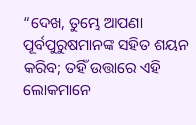“ଦେଖ, ତୁମ୍ଭେ ଆପଣା ପୂର୍ବପୁରୁଷମାନଙ୍କ ସହିତ ଶୟନ କରିବ; ତହିଁ ଉତ୍ତାରେ ଏହି ଲୋକମାନେ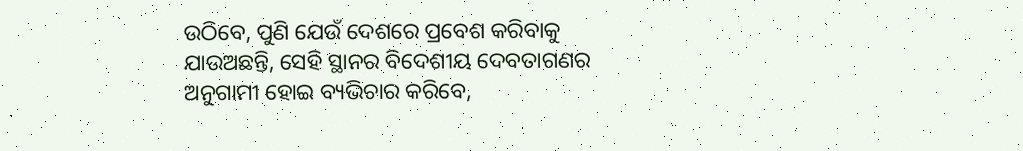ଉଠିବେ, ପୁଣି ଯେଉଁ ଦେଶରେ ପ୍ରବେଶ କରିବାକୁ ଯାଉଅଛନ୍ତି, ସେହି ସ୍ଥାନର ବିଦେଶୀୟ ଦେବତାଗଣର ଅନୁଗାମୀ ହୋଇ ବ୍ୟଭିଚାର କରିବେ,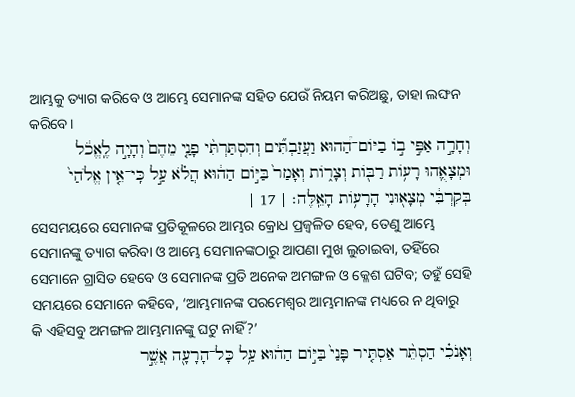ଆମ୍ଭକୁ ତ୍ୟାଗ କରିବେ ଓ ଆମ୍ଭେ ସେମାନଙ୍କ ସହିତ ଯେଉଁ ନିୟମ କରିଅଛୁ, ତାହା ଲଙ୍ଘନ କରିବେ।
וְחָרָ֣ה אַפִּ֣י ב֣וֹ בַיּוֹם־הַ֠הוּא וַעֲזַבְתִּ֞ים וְהִסְתַּרְתִּ֨י פָנַ֤י מֵהֶם֙ וְהָיָ֣ה לֶֽאֱכֹ֔ל וּמְצָאֻ֛הוּ רָע֥וֹת רַבּ֖וֹת וְצָר֑וֹת וְאָמַר֙ בַּיּ֣וֹם הַה֔וּא הֲלֹ֗א עַ֣ל כִּֽי־אֵ֤ין אֱלֹהַי֙ בְּקִרְבִּ֔י מְצָא֖וּנִי הָרָע֥וֹת הָאֵֽלֶּה׃ | 17 |
ସେସମୟରେ ସେମାନଙ୍କ ପ୍ରତିକୂଳରେ ଆମ୍ଭର କ୍ରୋଧ ପ୍ରଜ୍ୱଳିତ ହେବ, ତେଣୁ ଆମ୍ଭେ ସେମାନଙ୍କୁ ତ୍ୟାଗ କରିବା ଓ ଆମ୍ଭେ ସେମାନଙ୍କଠାରୁ ଆପଣା ମୁଖ ଲୁଚାଇବା, ତହିଁରେ ସେମାନେ ଗ୍ରାସିତ ହେବେ ଓ ସେମାନଙ୍କ ପ୍ରତି ଅନେକ ଅମଙ୍ଗଳ ଓ କ୍ଳେଶ ଘଟିବ; ତହୁଁ ସେହି ସମୟରେ ସେମାନେ କହିବେ, ‘ଆମ୍ଭମାନଙ୍କ ପରମେଶ୍ୱର ଆମ୍ଭମାନଙ୍କ ମଧ୍ୟରେ ନ ଥିବାରୁ କି ଏହିସବୁ ଅମଙ୍ଗଳ ଆମ୍ଭମାନଙ୍କୁ ଘଟୁ ନାହିଁ?’
וְאָנֹכִ֗י הַסְתֵּ֨ר אַסְתִּ֤יר פָּנַי֙ בַּיּ֣וֹם הַה֔וּא עַ֥ל כָּל־הָרָעָ֖ה אֲשֶׁ֣ר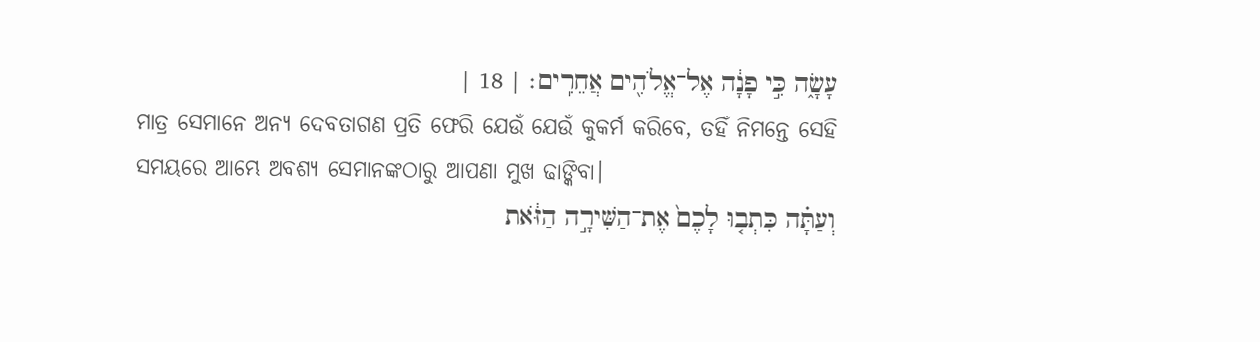עָשָׂ֑ה כִּ֣י פָנָ֔ה אֶל־אֱלֹהִ֖ים אֲחֵרִֽים׃ | 18 |
ମାତ୍ର ସେମାନେ ଅନ୍ୟ ଦେବତାଗଣ ପ୍ରତି ଫେରି ଯେଉଁ ଯେଉଁ କୁକର୍ମ କରିବେ, ତହିଁ ନିମନ୍ତେ ସେହି ସମୟରେ ଆମ୍ଭେ ଅବଶ୍ୟ ସେମାନଙ୍କଠାରୁ ଆପଣା ମୁଖ ଢାଙ୍କିବା।
וְעַתָּ֗ה כִּתְב֤וּ לָכֶם֙ אֶת־הַשִּׁירָ֣ה הַזֹּ֔את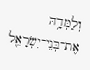וְלַמְּדָ֥הּ אֶת־בְּנֵי־יִשְׂרָאֵ֖ל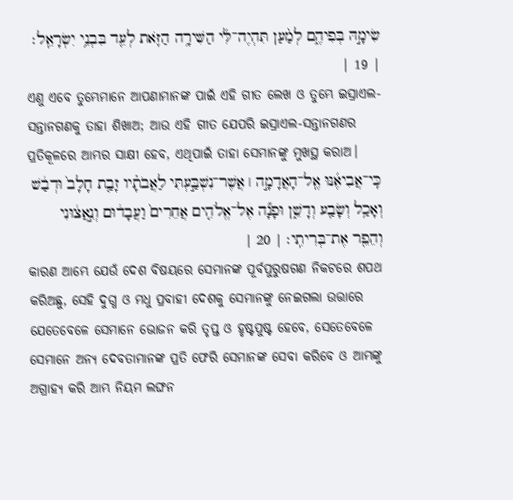שִׂימָ֣הּ בְּפִיהֶ֑ם לְמַ֨עַן תִּהְיֶה־לִּ֜י הַשִּׁירָ֥ה הַזֹּ֛את לְעֵ֖ד בִּבְנֵ֥י יִשְׂרָאֵֽל׃ | 19 |
ଏଣୁ ଏବେ ତୁମ୍ଭେମାନେ ଆପଣାମାନଙ୍କ ପାଇଁ ଏହି ଗୀତ ଲେଖ ଓ ତୁମ୍ଭେ ଇସ୍ରାଏଲ-ସନ୍ତାନଗଣକୁ ତାହା ଶିଖାଅ; ଆଉ ଏହି ଗୀତ ଯେପରି ଇସ୍ରାଏଲ-ସନ୍ତାନଗଣର ପ୍ରତିକୂଳରେ ଆମ୍ଭର ସାକ୍ଷୀ ହେବ, ଏଥିପାଇଁ ତାହା ସେମାନଙ୍କୁ ମୁଖସ୍ଥ କରାଅ।
כִּֽי־אֲבִיאֶ֜נּוּ אֶֽל־הָאֲדָמָ֣ה ׀ אֲשֶׁר־נִשְׁבַּ֣עְתִּי לַאֲבֹתָ֗יו זָבַ֤ת חָלָב֙ וּדְבַ֔שׁ וְאָכַ֥ל וְשָׂבַ֖ע וְדָשֵׁ֑ן וּפָנָ֞ה אֶל־אֱלֹהִ֤ים אֲחֵרִים֙ וַעֲבָד֔וּם וְנִ֣אֲצ֔וּנִי וְהֵפֵ֖ר אֶת־בְּרִיתִֽי׃ | 20 |
କାରଣ ଆମ୍ଭେ ଯେଉଁ ଦେଶ ବିଷୟରେ ସେମାନଙ୍କ ପୂର୍ବପୁରୁଷଗଣ ନିକଟରେ ଶପଥ କରିଅଛୁ, ସେହି ଦୁଗ୍ଧ ଓ ମଧୁ ପ୍ରବାହୀ ଦେଶକୁ ସେମାନଙ୍କୁ ନେଇଗଲା ଉତ୍ତାରେ ଯେତେବେଳେ ସେମାନେ ଭୋଜନ କରି ତୃପ୍ତ ଓ ହୃଷ୍ଟପୁଷ୍ଟ ହେବେ, ସେତେବେଳେ ସେମାନେ ଅନ୍ୟ ଦେବତାମାନଙ୍କ ପ୍ରତି ଫେରି ସେମାନଙ୍କ ସେବା କରିବେ ଓ ଆମ୍ଭଙ୍କୁ ଅଗ୍ରାହ୍ୟ କରି ଆମ୍ଭ ନିୟମ ଲଙ୍ଘନ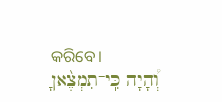କରିବେ।
וְ֠הָיָה כִּֽי־תִמְצֶ֨אןָ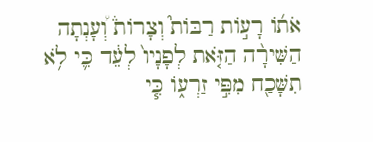אֹת֜וֹ רָע֣וֹת רַבּוֹת֮ וְצָרוֹת֒ וְ֠עָנְתָה הַשִּׁירָ֨ה הַזֹּ֤את לְפָנָיו֙ לְעֵ֔ד כִּ֛י לֹ֥א תִשָּׁכַ֖ח מִפִּ֣י זַרְע֑וֹ כִּ֧י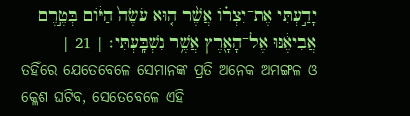יָדַ֣עְתִּי אֶת־יִצְר֗וֹ אֲשֶׁ֨ר ה֤וּא עֹשֶׂה֙ הַיּ֔וֹם בְּטֶ֣רֶם אֲבִיאֶ֔נּוּ אֶל־הָאָ֖רֶץ אֲשֶׁ֥ר נִשְׁבָּֽעְתִּי׃ | 21 |
ତହିଁରେ ଯେତେବେଳେ ସେମାନଙ୍କ ପ୍ରତି ଅନେକ ଅମଙ୍ଗଳ ଓ କ୍ଳେଶ ଘଟିବ, ସେତେବେଳେ ଏହି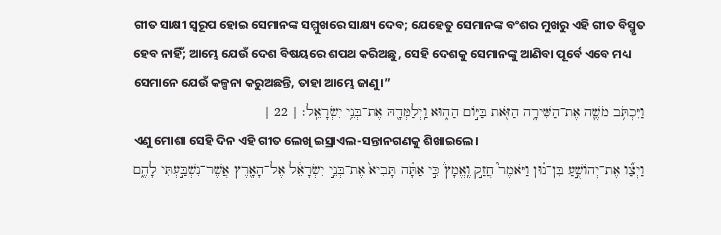ଗୀତ ସାକ୍ଷୀ ସ୍ୱରୂପ ହୋଇ ସେମାନଙ୍କ ସମ୍ମୁଖରେ ସାକ୍ଷ୍ୟ ଦେବ; ଯେହେତୁ ସେମାନଙ୍କ ବଂଶର ମୁଖରୁ ଏହି ଗୀତ ବିସ୍ମୃତ ହେବ ନାହିଁ; ଆମ୍ଭେ ଯେଉଁ ଦେଶ ବିଷୟରେ ଶପଥ କରିଅଛୁ, ସେହି ଦେଶକୁ ସେମାନଙ୍କୁ ଆଣିବା ପୂର୍ବେ ଏବେ ମଧ୍ୟ ସେମାନେ ଯେଉଁ କଳ୍ପନା କରୁଅଛନ୍ତି, ତାହା ଆମ୍ଭେ ଜାଣୁ।”
וַיִּכְתֹּ֥ב מֹשֶׁ֛ה אֶת־הַשִּׁירָ֥ה הַזֹּ֖את בַּיּ֣וֹם הַה֑וּא וַֽיְלַמְּדָ֖הּ אֶת־בְּנֵ֥י יִשְׂרָאֵֽל׃ | 22 |
ଏଣୁ ମୋଶା ସେହି ଦିନ ଏହି ଗୀତ ଲେଖି ଇସ୍ରାଏଲ-ସନ୍ତାନଗଣକୁ ଶିଖାଇଲେ।
וַיְצַ֞ו אֶת־יְהוֹשֻׁ֣עַ בִּן־נ֗וּן וַיֹּאמֶר֮ חֲזַ֣ק וֶֽאֱמָץ֒ כִּ֣י אַתָּ֗ה תָּבִיא֙ אֶת־בְּנֵ֣י יִשְׂרָאֵ֔ל אֶל־הָאָ֖רֶץ אֲשֶׁר־נִשְׁבַּ֣עְתִּי לָהֶ֑ם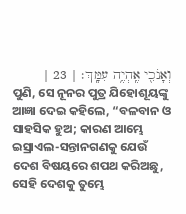וְאָנֹכִ֖י אֶֽהְיֶ֥ה עִמָּֽךְ׃ | 23 |
ପୁଣି, ସେ ନୂନର ପୁତ୍ର ଯିହୋଶୂୟଙ୍କୁ ଆଜ୍ଞା ଦେଇ କହିଲେ, “ବଳବାନ ଓ ସାହସିକ ହୁଅ; କାରଣ ଆମ୍ଭେ ଇସ୍ରାଏଲ-ସନ୍ତାନଗଣକୁ ଯେଉଁ ଦେଶ ବିଷୟରେ ଶପଥ କରିଅଛୁ, ସେହି ଦେଶକୁ ତୁମ୍ଭେ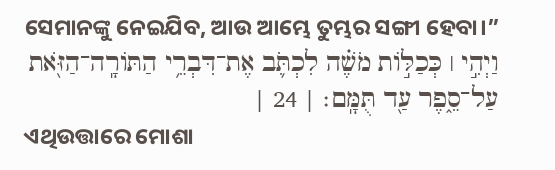ସେମାନଙ୍କୁ ନେଇଯିବ, ଆଉ ଆମ୍ଭେ ତୁମ୍ଭର ସଙ୍ଗୀ ହେବା।”
וַיְהִ֣י ׀ כְּכַלּ֣וֹת מֹשֶׁ֗ה לִכְתֹּ֛ב אֶת־דִּבְרֵ֥י הַתּוֹרָֽה־הַזֹּ֖את עַל־סֵ֑פֶר עַ֖ד תֻּמָּֽם׃ | 24 |
ଏଥିଉତ୍ତାରେ ମୋଶା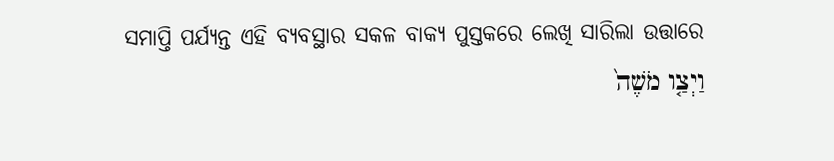ସମାପ୍ତି ପର୍ଯ୍ୟନ୍ତ ଏହି ବ୍ୟବସ୍ଥାର ସକଳ ବାକ୍ୟ ପୁସ୍ତକରେ ଲେଖି ସାରିଲା ଉତ୍ତାରେ
וַיְצַ֤ו מֹשֶׁה֙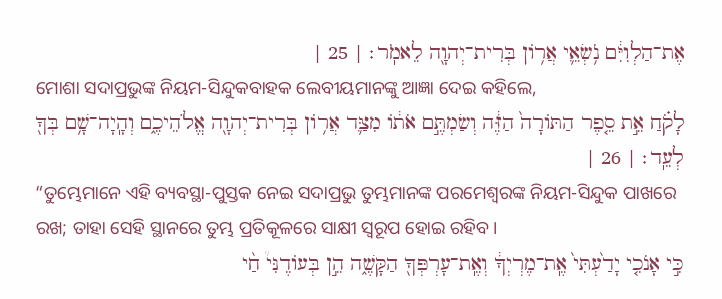אֶת־הַלְוִיִּ֔ם נֹ֥שְׂאֵ֛י אֲר֥וֹן בְּרִית־יְהוָ֖ה לֵאמֹֽר׃ | 25 |
ମୋଶା ସଦାପ୍ରଭୁଙ୍କ ନିୟମ-ସିନ୍ଦୁକବାହକ ଲେବୀୟମାନଙ୍କୁ ଆଜ୍ଞା ଦେଇ କହିଲେ,
לָקֹ֗חַ אֵ֣ת סֵ֤פֶר הַתּוֹרָה֙ הַזֶּ֔ה וְשַׂמְתֶּ֣ם אֹת֔וֹ מִצַּ֛ד אֲר֥וֹן בְּרִית־יְהוָ֖ה אֱלֹהֵיכֶ֑ם וְהָֽיָה־שָׁ֥ם בְּךָ֖ לְעֵֽד׃ | 26 |
“ତୁମ୍ଭେମାନେ ଏହି ବ୍ୟବସ୍ଥା-ପୁସ୍ତକ ନେଇ ସଦାପ୍ରଭୁ ତୁମ୍ଭମାନଙ୍କ ପରମେଶ୍ୱରଙ୍କ ନିୟମ-ସିନ୍ଦୁକ ପାଖରେ ରଖ; ତାହା ସେହି ସ୍ଥାନରେ ତୁମ୍ଭ ପ୍ରତିକୂଳରେ ସାକ୍ଷୀ ସ୍ୱରୂପ ହୋଇ ରହିବ।
כִּ֣י אָנֹכִ֤י יָדַ֙עְתִּי֙ אֶֽת־מֶרְיְךָ֔ וְאֶֽת־עָרְפְּךָ֖ הַקָּשֶׁ֑ה הֵ֣ן בְּעוֹדֶנִּי֩ חַ֨י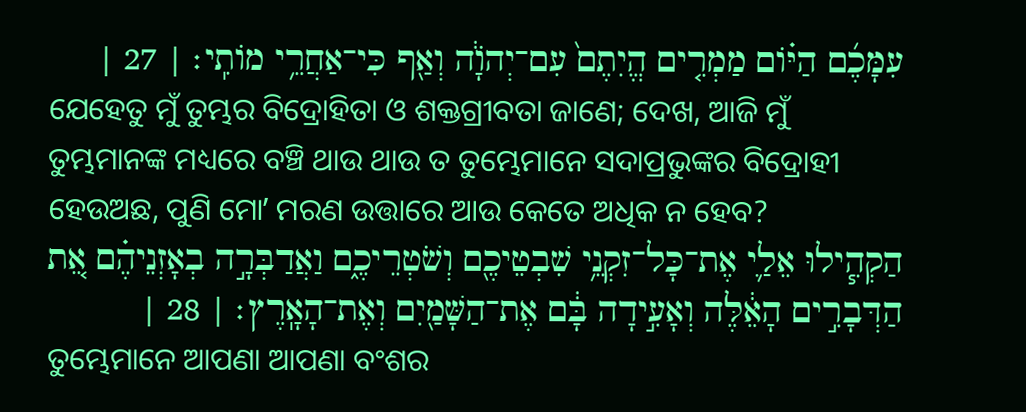עִמָּכֶ֜ם הַיּ֗וֹם מַמְרִ֤ים הֱיִתֶם֙ עִם־יְהֹוָ֔ה וְאַ֖ף כִּי־אַחֲרֵ֥י מוֹתִֽי׃ | 27 |
ଯେହେତୁ ମୁଁ ତୁମ୍ଭର ବିଦ୍ରୋହିତା ଓ ଶକ୍ତଗ୍ରୀବତା ଜାଣେ; ଦେଖ, ଆଜି ମୁଁ ତୁମ୍ଭମାନଙ୍କ ମଧ୍ୟରେ ବଞ୍ଚି ଥାଉ ଥାଉ ତ ତୁମ୍ଭେମାନେ ସଦାପ୍ରଭୁଙ୍କର ବିଦ୍ରୋହୀ ହେଉଅଛ, ପୁଣି ମୋʼ ମରଣ ଉତ୍ତାରେ ଆଉ କେତେ ଅଧିକ ନ ହେବ?
הַקְהִ֧ילוּ אֵלַ֛י אֶת־כָּל־זִקְנֵ֥י שִׁבְטֵיכֶ֖ם וְשֹׁטְרֵיכֶ֑ם וַאֲדַבְּרָ֣ה בְאָזְנֵיהֶ֗ם אֵ֚ת הַדְּבָרִ֣ים הָאֵ֔לֶּה וְאָעִ֣ידָה בָּ֔ם אֶת־הַשָּׁמַ֖יִם וְאֶת־הָאָֽרֶץ׃ | 28 |
ତୁମ୍ଭେମାନେ ଆପଣା ଆପଣା ବଂଶର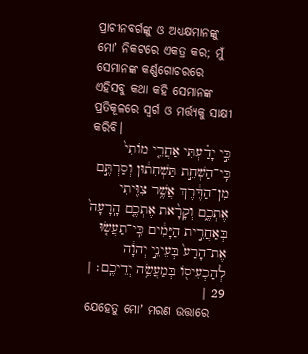ପ୍ରାଚୀନବର୍ଗଙ୍କୁ ଓ ଅଧ୍ୟକ୍ଷମାନଙ୍କୁ ମୋʼ ନିକଟରେ ଏକତ୍ର କର; ମୁଁ ସେମାନଙ୍କ କର୍ଣ୍ଣଗୋଚରରେ ଏହିସବୁ କଥା କହି ସେମାନଙ୍କ ପ୍ରତିକୂଳରେ ସ୍ୱର୍ଗ ଓ ମର୍ତ୍ତ୍ୟକୁ ସାକ୍ଷୀ କରିବି।
כִּ֣י יָדַ֗עְתִּי אַחֲרֵ֤י מוֹתִי֙ כִּֽי־הַשְׁחֵ֣ת תַּשְׁחִת֔וּן וְסַרְתֶּ֣ם מִן־הַדֶּ֔רֶךְ אֲשֶׁ֥ר צִוִּ֖יתִי אֶתְכֶ֑ם וְקָרָ֨את אֶתְכֶ֤ם הָֽרָעָה֙ בְּאַחֲרִ֣ית הַיָּמִ֔ים כִּֽי־תַעֲשׂ֤וּ אֶת־הָרַע֙ בְּעֵינֵ֣י יְהוָ֔ה לְהַכְעִיס֖וֹ בְּמַעֲשֵׂ֥ה יְדֵיכֶֽם׃ | 29 |
ଯେହେତୁ ମୋʼ ମରଣ ଉତ୍ତାରେ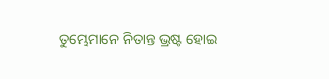ତୁମ୍ଭେମାନେ ନିତାନ୍ତ ଭ୍ରଷ୍ଟ ହୋଇ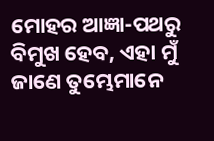ମୋହର ଆଜ୍ଞା-ପଥରୁ ବିମୁଖ ହେବ, ଏହା ମୁଁ ଜାଣେ ତୁମ୍ଭେମାନେ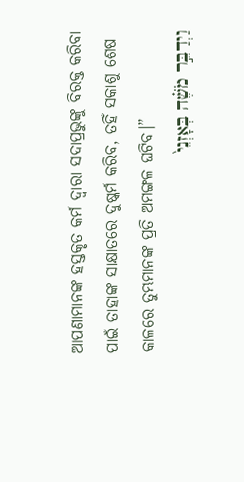ଆପଣାମାନଙ୍କ ହସ୍ତକୃତ କର୍ମ ଦ୍ୱାରା ସଦାପ୍ରଭୁଙ୍କୁ ବିରକ୍ତ କରିବା ପାଇଁ ତାହାଙ୍କ ସାକ୍ଷାତରେ ଦୁଷ୍କର୍ମ କରିବ, ତହିଁ ସକାଶୁ ଶେଷ କାଳରେ ତୁମ୍ଭମାନଙ୍କ ପ୍ରତି ଅମଙ୍ଗଳ ଘଟିବ।”
וַיְדַבֵּ֣ר מֹשֶׁ֗ה בְּאָזְנֵי֙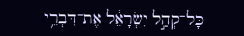כָּל־קְהַ֣ל יִשְׂרָאֵ֔ל אֶת־דִּבְרֵ֥י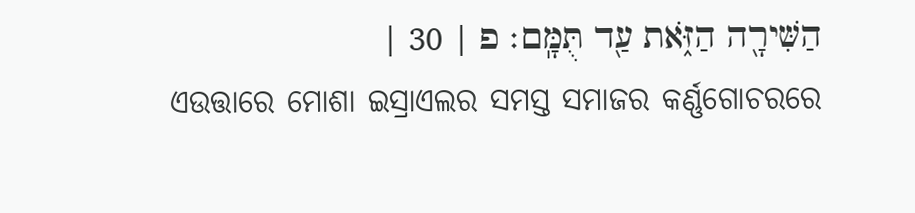הַשִּׁירָ֖ה הַזֹּ֑את עַ֖ד תֻּמָּֽם׃ פ | 30 |
ଏଉତ୍ତାରେ ମୋଶା ଇସ୍ରାଏଲର ସମସ୍ତ ସମାଜର କର୍ଣ୍ଣଗୋଚରରେ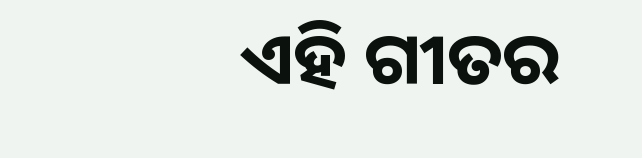ଏହି ଗୀତର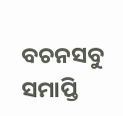ବଚନସବୁ ସମାପ୍ତି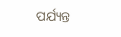ପର୍ଯ୍ୟନ୍ତ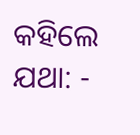କହିଲେ ଯଥା: -